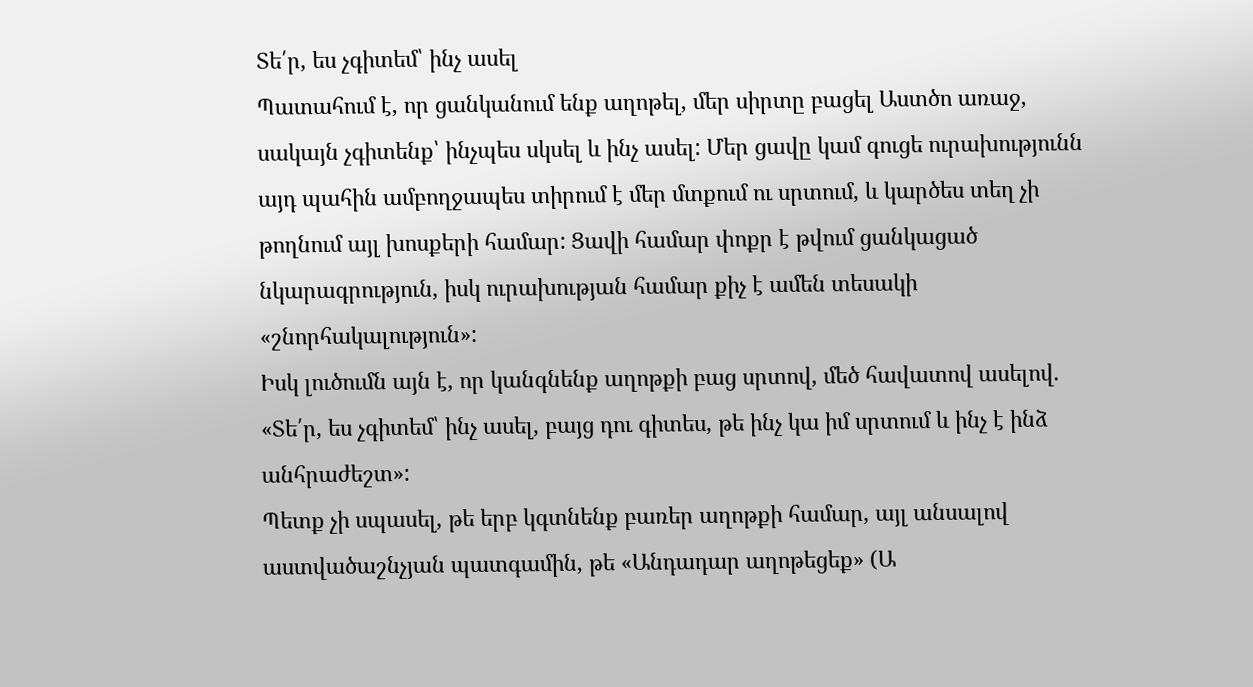Տե՛ր, ես չգիտեմ՝ ինչ ասել
Պատահում է, որ ցանկանում ենք աղոթել, մեր սիրտը բացել Աստծո առաջ, սակայն չգիտենք՝ ինչպես սկսել և ինչ ասել: Մեր ցավը կամ գուցե ուրախությունն այդ պահին ամբողջապես տիրում է մեր մտքում ու սրտում, և կարծես տեղ չի թողնում այլ խոսքերի համար: Ցավի համար փոքր է թվում ցանկացած նկարագրություն, իսկ ուրախության համար քիչ է ամեն տեսակի «շնորհակալություն»:
Իսկ լուծումն այն է, որ կանգնենք աղոթքի բաց սրտով, մեծ հավատով ասելով. «Տե՛ր, ես չգիտեմ՝ ինչ ասել, բայց դու գիտես, թե ինչ կա իմ սրտում և ինչ է ինձ անհրաժեշտ»:
Պետք չի սպասել, թե երբ կգտնենք բառեր աղոթքի համար, այլ անսալով աստվածաշնչյան պատգամին, թե «Անդադար աղոթեցեք» (Ա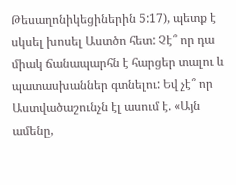Թեսաղոնիկեցիներին 5:17), պետք է սկսել խոսել Աստծո հետ: Չէ՞ որ դա միակ ճանապարհն է հարցեր տալու և պատասխաններ գտնելու: Եվ չէ՞ որ Աստվածաշունչն էլ ասում է. «Այն ամենը,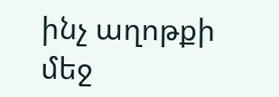ինչ աղոթքի մեջ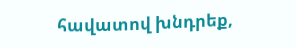հավատով խնդրեք,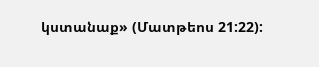կստանաք» (Մատթեոս 21:22):